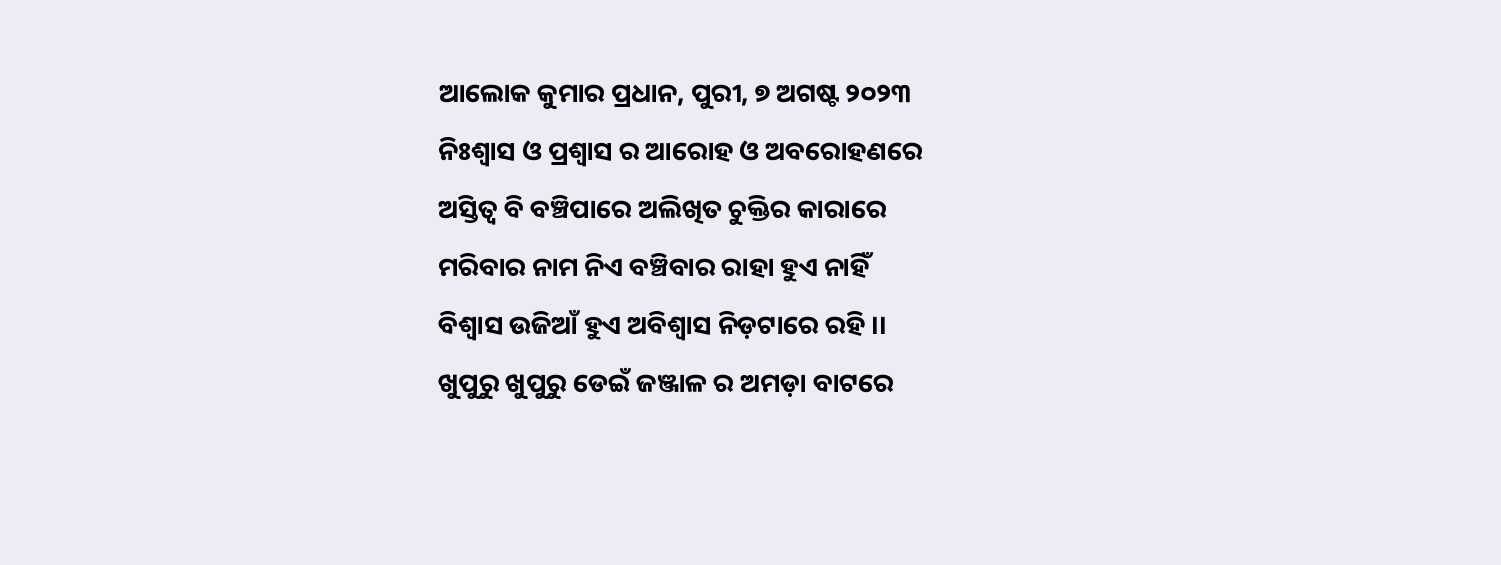ଆଲୋକ କୁମାର ପ୍ରଧାନ, ପୁରୀ, ୭ ଅଗଷ୍ଟ ୨୦୨୩
ନିଃଶ୍ବାସ ଓ ପ୍ରଶ୍ବାସ ର ଆରୋହ ଓ ଅବରୋହଣରେ
ଅସ୍ତିତ୍ବ ବି ବଞ୍ଚିପାରେ ଅଲିଖିତ ଚୁକ୍ତିର କାରାରେ
ମରିବାର ନାମ ନିଏ ବଞ୍ଚିବାର ରାହା ହୁଏ ନାହିଁ
ବିଶ୍ବାସ ଉଜିଆଁ ହୁଏ ଅବିଶ୍ବାସ ନିଡ଼ଟାରେ ରହି ।।
ଖୁପୁରୁ ଖୁପୁରୁ ଡେଇଁ ଜଞ୍ଜାଳ ର ଅମଡ଼ା ବାଟରେ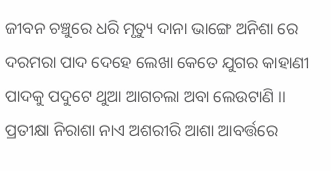ଜୀବନ ଚଞ୍ଚୁରେ ଧରି ମୃତ୍ୟୁ ଦାନା ଭାଙ୍ଗେ ଅନିଶା ରେ
ଦରମରା ପାଦ ଦେହେ ଲେଖା କେତେ ଯୁଗର କାହାଣୀ
ପାଦକୁ ପଦୁଟେ ଥୁଆ ଆଗଚଲା ଅବା ଲେଉଟାଣି ।।
ପ୍ରତୀକ୍ଷା ନିରାଶା ନାଏ ଅଶରୀରି ଆଶା ଆବର୍ତ୍ତରେ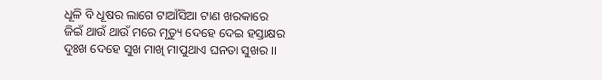ଧୂଳି ବି ଧୂଷର ଲାଗେ ଟାଆଁସିଆ ଟାଣ ଖରକାରେ
ଜିଇଁ ଥାଉଁ ଥାଉଁ ମରେ ମୃତ୍ୟୁ ଦେହେ ଦେଇ ହସ୍ତାକ୍ଷର
ଦୁଃଖ ଦେହେ ସୁଖ ମାଖି ମାପୁଥାଏ ଘନତା ସୁଖର ।।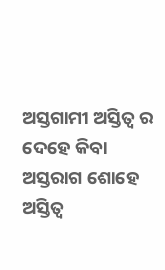ଅସ୍ତଗାମୀ ଅସ୍ତିତ୍ବ ର ଦେହେ କିବା ଅସ୍ତରାଗ ଶୋହେ
ଅସ୍ତିତ୍ବ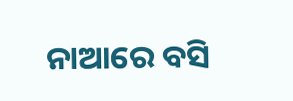ନାଆରେ ବସି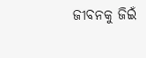ଜୀବନକୁ ଜିଇଁ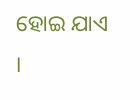ହୋଇ ଯାଏ ।